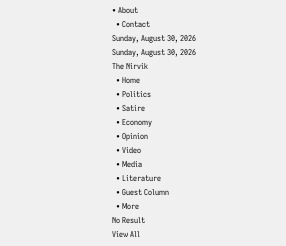• About
  • Contact
Sunday, August 30, 2026
Sunday, August 30, 2026
The Nirvik
  • Home
  • Politics
  • Satire
  • Economy
  • Opinion
  • Video
  • Media
  • Literature
  • Guest Column
  • More
No Result
View All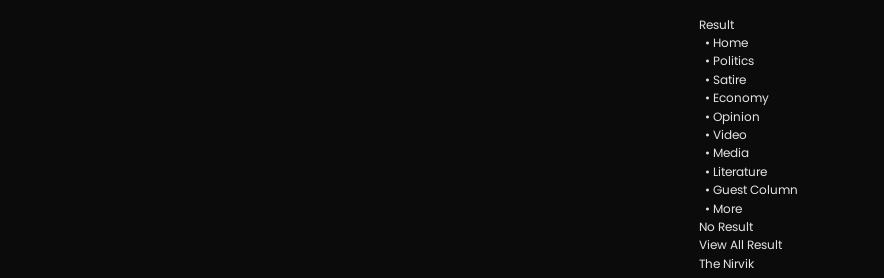Result
  • Home
  • Politics
  • Satire
  • Economy
  • Opinion
  • Video
  • Media
  • Literature
  • Guest Column
  • More
No Result
View All Result
The Nirvik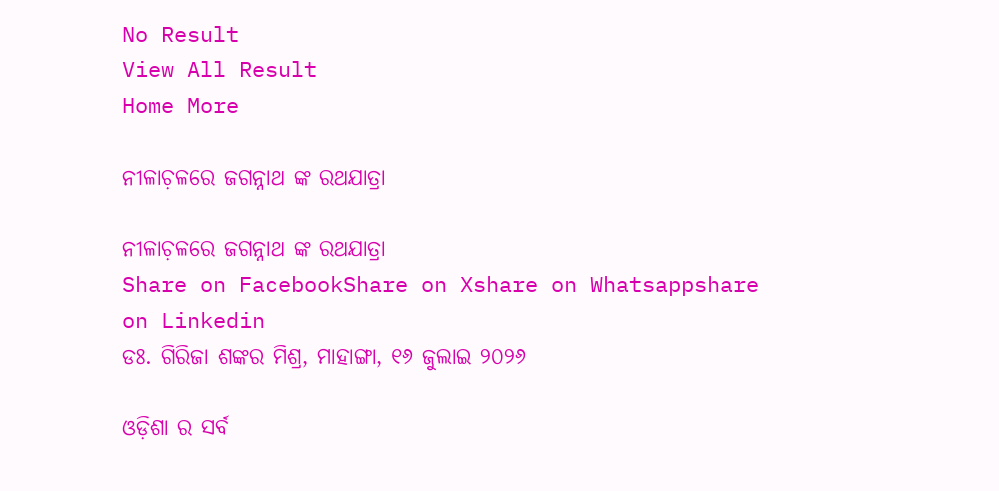No Result
View All Result
Home More

ନୀଳାଚ଼ଳରେ ଜଗନ୍ନାଥ ଙ୍କ ରଥଯାତ୍ରା

ନୀଳାଚ଼ଳରେ ଜଗନ୍ନାଥ ଙ୍କ ରଥଯାତ୍ରା
Share on FacebookShare on Xshare on Whatsappshare on Linkedin
ଡଃ. ଗିରିଜା ଶଙ୍କର ମିଶ୍ର, ମାହାଙ୍ଗା, ୧୬ ଜୁଲାଇ ୨୦୨୬

ଓଡ଼ିଶା ର ସର୍ବ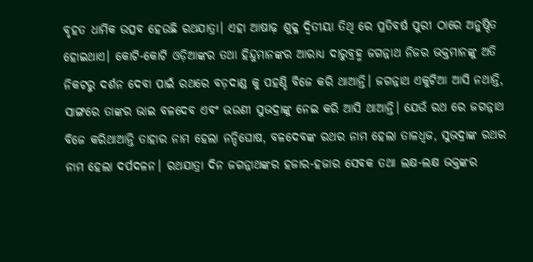ବୃହତ ଧାର୍ମିକ ଉତ୍ସବ ହେଉଛି ରଥଯାତ୍ରା। ଏହା ଆଷାଢ଼ ଶୁକ୍ଳ ଦ୍ୱିତୀୟା ତିଥି ରେ ପ୍ରତିବର୍ଷ ପୁରୀ ଠାରେ ଅନୁଷ୍ଠିତ ହୋଇଥାଏ। କୋଟି-କୋଟି ଓଡ଼ିଆଙ୍କର ତଥା ହିନ୍ଦୁମାନଙ୍କର ଆରାଧ୍ୟ ଦାରୁବ୍ରହ୍ମ ଜଗନ୍ନାଥ ନିଜର ଭକ୍ତମାନଙ୍କୁ ଅତି ନିକଟରୁ ଦର୍ଶନ ଦେବା ପାଇଁ ରଥରେ ବଡ଼ଦାଣ୍ଡ କୁ ପହଣ୍ଡି ବିଜେ କରି ଥାଆନ୍ତି। ଜଗନ୍ନାଥ ଏକୁଟିଆ ଆସି ନଥାନ୍ତି, ସାଙ୍ଗରେ ତାଙ୍କର ଭାଇ ବଳଦେବ ଏବଂ ଭଉଣୀ ସୁଭଦ୍ରାଙ୍କୁ ନେଇ କରି ଆସି ଥାଆନ୍ତି। ଯେଉଁ ରଥ ରେ ଜଗନ୍ନାଥ ବିଜେ କରିଥାଆନ୍ତି ତାହାର ନାମ ହେଲା ନନ୍ଦିଘୋଷ, ବଳଦେବଙ୍କ ରଥର ନାମ ହେଲା ତାଳଧ୍ୱଜ, ସୁଭଦ୍ରାଙ୍କ ରଥର ନାମ ହେଲା ଦର୍ପଦଳନ। ରଥଯାତ୍ରା ଦିନ ଜଗନ୍ନାଥଙ୍କର ହଜାର-ହଜାର ସେବକ ତଥା ଲକ୍ଷ-ଲକ୍ଷ ଭକ୍ତଙ୍କର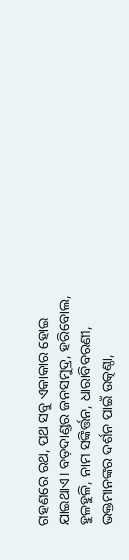ଗହଣରେ ରଥ, ପଥ ସବୁ ଏକାକାର ହୋଇ ଯାଇଥାଏ। ବଡ଼ଦାଣ୍ଡର ଜନସମୁଦ୍ର, ହରିବୋଲ, ହୁଳହୁଳି, ନାମ ସଙ୍କିର୍ତ୍ତନ, ଧାରାବିବରଣୀ, ଭକ୍ତମାନଙ୍କର ଦର୍ଶନ ପାଇଁ ଉତ୍କଣ୍ଠା,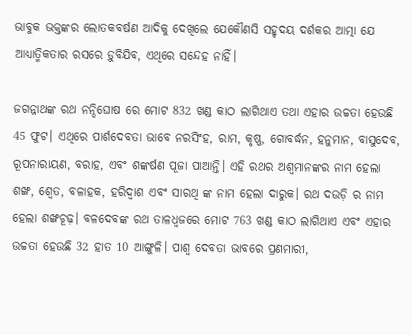ଭାବୁକ ଭକ୍ତଙ୍କର ଲୋତକବର୍ଷଣ ଆଦିକୁ ଦେଖିଲେ ଯେକୌଣସି ସହୃଦୟ ଦର୍ଶକର ଆତ୍ମା ଯେ ଆଧ୍ୟାତ୍ମିକତାର ରସରେ ଡ଼ୁବିଯିବ, ଏଥିରେ ସନ୍ଦେହ ନାହିଁ।

ଜଗନ୍ନାଥଙ୍କ ରଥ ନନ୍ଦିଘୋଷ ରେ ମୋଟ 832 ଖଣ୍ଡ କାଠ ଲାଗିଥାଏ ତଥା ଏହାର ଉଚ୍ଚତା ହେଉଛି 45 ଫୁଟ। ଏଥିରେ ପାର୍ଶଦେବତା ଭାବେ ନରସିଂହ, ରାମ, କୃଷ୍ଣ, ଗୋବର୍ଦ୍ଧନ, ହନୁମାନ, ବାସୁଦେବ, ରୂପନାରାୟଣ, ବରାହ, ଏବଂ ଶଙ୍କର୍ଷଣ ପୂଜା ପାଆନ୍ତି। ଏହି ରଥର ଅଶ୍ୱମାନଙ୍କର ନାମ ହେଲା ଶଙ୍ଖ, ଶ୍ୱେତ, ବଳାହକ, ହରିଦ୍ୱାଶ ଏବଂ ସାରଥି ଙ୍କ ନାମ ହେଲା ଦାରୁକ। ରଥ ଦଉଡ଼ି ର ନାମ ହେଲା ଶଙ୍ଖଚୂଢ଼। ବଳଦେବଙ୍କ ରଥ ତାଳଧ୍ୱଜରେ ମୋଟ 763 ଖଣ୍ଡ କାଠ ଲାଗିଥାଏ ଏବଂ ଏହାର ଉଚ୍ଚତା ହେଉଛି 32 ହାତ 10 ଆଙ୍ଗୁଳି। ପାଶ୍ୱ ଦେବତା ଭାବରେ ପ୍ରଣମାରୀ,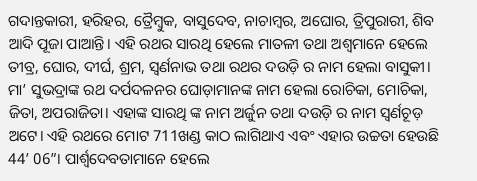ଗଦାନ୍ତକାରୀ, ହରିହର, ତ୍ରୈମ୍ବୁକ, ବାସୁଦେବ, ନାଚାମ୍ବର, ଅଘୋର, ତ୍ରିପୁରାରୀ, ଶିବ ଆଦି ପୂଜା ପାଆନ୍ତି। ଏହି ରଥର ସାରଥି ହେଲେ ମାତଳୀ ତଥା ଅଶ୍ୱମାନେ ହେଲେ ତୀବ୍ର, ଘୋର, ଦୀର୍ଘ, ଶ୍ରମ, ସ୍ୱର୍ଣନାଭ ତଥା ରଥର ଦଉଡ଼ି ର ନାମ ହେଲା ବାସୁକୀ। ମା’ ସୁଭଦ୍ରାଙ୍କ ରଥ ଦର୍ପଦଳନର ଘୋଡ଼ାମାନଙ୍କ ନାମ ହେଲା ରୋଚିକା, ମୋଚିକା, ଜିତା, ଅପରାଜିତା। ଏହାଙ୍କ ସାରଥି ଙ୍କ ନାମ ଅର୍ଜୁନ ତଥା ଦଉଡ଼ି ର ନାମ ସ୍ୱର୍ଣଚୂଡ଼ ଅଟେ। ଏହି ରଥରେ ମୋଟ 711ଖଣ୍ଡ କାଠ ଲାଗିଥାଏ ଏବଂ ଏହାର ଉଚ୍ଚତା ହେଉଛି 44’ 06”। ପାର୍ଶ୍ୱଦେବତାମାନେ ହେଲେ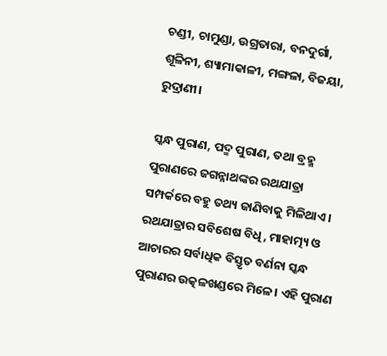ଚଣ୍ଡୀ, ଚାମୁଣ୍ଡା, ଉଗ୍ରତାରା, ବନଦୁର୍ଗା, ଶୂଳିନୀ, ଶ୍ୟାମାକାଳୀ, ମଙ୍ଗଳା, ବିଜୟା, ରୁଦ୍ରାଣୀ।

ସ୍କନ୍ଧ ପୁରାଣ, ପଦ୍ମ ପୁରାଣ, ତଥା ବ୍ରହ୍ମ ପୁରାଣରେ ଜଗନ୍ନାଥଙ୍କର ରଥଯାତ୍ରା ସମ୍ପର୍କରେ ବହୁ ତଥ୍ୟ ଜାଣିବାକୁ ମିଳିଥାଏ। ରଥଯାତ୍ରାର ସବିଶେଷ ବିଧି, ମାହାତ୍ମ୍ୟ ଓ ଆଚାରର ସର୍ବାଧିକ ବିସ୍ତୃତ ବର୍ଣନା ସ୍କନ୍ଧ ପୁରାଣର ଉତ୍କଳଖଣ୍ଡରେ ମିଳେ। ଏହି ପୁରାଣ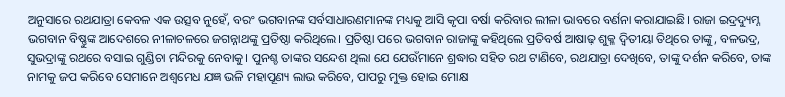ଅନୁସାରେ ରଥଯାତ୍ରା କେବଳ ଏକ ଉତ୍ସବ ନୁହେଁ, ବରଂ ଭଗବାନଙ୍କ ସର୍ବସାଧାରଣମାନଙ୍କ ମଧ୍ୟକୁ ଆସି କୃପା ବର୍ଷା କରିବାର ଲୀଳା ଭାବରେ ବର୍ଣନା କରାଯାଇଛି। ରାଜା ଇଦ୍ରଦ୍ୟୁମ୍ନ ଭଗବାନ ବିଷ୍ଣୁଙ୍କ ଆଦେଶରେ ନୀଳାଚଳରେ ଜଗନ୍ନାଥଙ୍କୁ ପ୍ରତିଷ୍ଠା କରିଥିଲେ। ପ୍ରତିଷ୍ଠା ପରେ ଭଗବାନ ରାଜାଙ୍କୁ କହିଥିଲେ ପ୍ରତିବର୍ଷ ଆଷାଢ଼ ଶୁକ୍ଳ ଦ୍ୱିତୀୟା ତିଥିରେ ତାଙ୍କୁ, ବଳଭଦ୍ର, ସୁଭଦ୍ରାଙ୍କୁ ରଥରେ ବସାଇ ଗୁଣ୍ଡିଚା ମନ୍ଦିରକୁ ନେବାକୁ। ପୁନଶ୍ଚ ତାଙ୍କର ସନ୍ଦେଶ ଥିଲା ଯେ ଯେଉଁମାନେ ଶ୍ରଦ୍ଧାର ସହିତ ରଥ ଟାଣିବେ, ରଥଯାତ୍ରା ଦେଖିବେ, ତାଙ୍କୁ ଦର୍ଶନ କରିବେ, ତାଙ୍କ ନାମକୁ ଜପ କରିବେ ସେମାନେ ଅଶ୍ୱମେଧ ଯଜ୍ଞ ଭଳି ମହାପୂଣ୍ୟ ଲାଭ କରିବେ, ପାପରୁ ମୁକ୍ତ ହୋଇ ମୋକ୍ଷ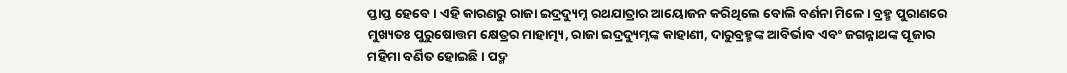ପ୍ତାପ୍ତ ହେବେ। ଏହି କାରଣରୁ ରାଜା ଇଦ୍ରଦ୍ୟୁମ୍ନ ରଥଯାତ୍ରାର ଆୟୋଜନ କରିଥିଲେ ବୋଲି ବର୍ଣନା ମିଳେ। ବ୍ରହ୍ମ ପୁରାଣରେ ମୁଖ୍ୟତଃ ପୁରୁଷୋତ୍ତମ କ୍ଷେତ୍ରର ମାହାତ୍ମ୍ୟ, ରାଜା ଇଦ୍ରଦ୍ୟୁମ୍ନଙ୍କ କାହାଣୀ, ଦାରୁବ୍ରହ୍ମଙ୍କ ଆବିର୍ଭାବ ଏବଂ ଜଗନ୍ନାଥଙ୍କ ପୂଜାର ମହିମା ବର୍ଣିତ ହୋଇଛି। ପଦ୍ମ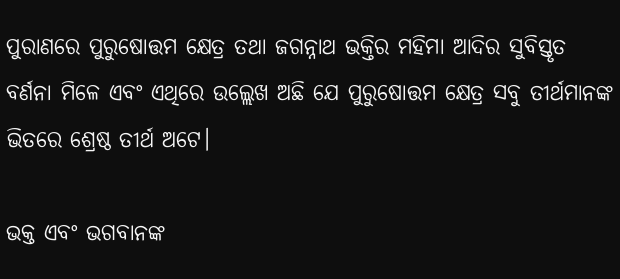ପୁରାଣରେ ପୁରୁଷୋତ୍ତମ କ୍ଷେତ୍ର ତଥା ଜଗନ୍ନାଥ ଭକ୍ତିର ମହିମା ଆଦିର ସୁବିସ୍ତୃତ ବର୍ଣନା ମିଳେ ଏବଂ ଏଥିରେ ଉଲ୍ଲେଖ ଅଛି ଯେ ପୁରୁଷୋତ୍ତମ କ୍ଷେତ୍ର ସବୁ ତୀର୍ଥମାନଙ୍କ ଭିତରେ ଶ୍ରେଷ୍ଠ ତୀର୍ଥ ଅଟେ।

ଭକ୍ତ ଏବଂ ଭଗବାନଙ୍କ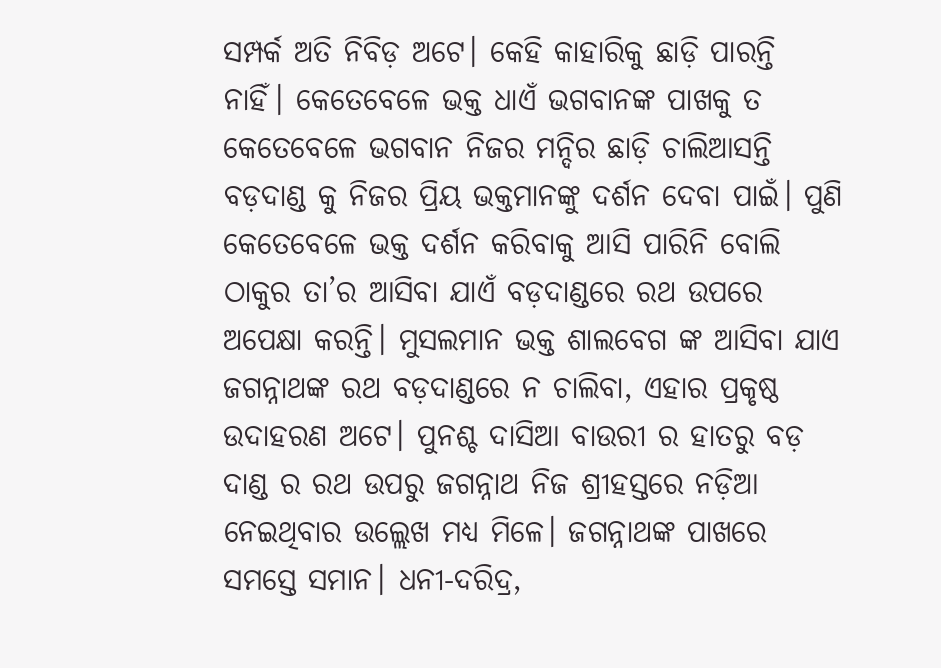ସମ୍ପର୍କ ଅତି ନିବିଡ଼ ଅଟେ। କେହି କାହାରିକୁ ଛାଡ଼ି ପାରନ୍ତି ନାହିଁ। କେତେବେଳେ ଭକ୍ତ ଧାଏଁ ଭଗବାନଙ୍କ ପାଖକୁ ତ କେତେବେଳେ ଭଗବାନ ନିଜର ମନ୍ଦିର ଛାଡ଼ି ଚାଲିଆସନ୍ତି ବଡ଼ଦାଣ୍ଡ କୁ ନିଜର ପ୍ରିୟ ଭକ୍ତମାନଙ୍କୁ ଦର୍ଶନ ଦେବା ପାଇଁ। ପୁଣି କେତେବେଳେ ଭକ୍ତ ଦର୍ଶନ କରିବାକୁ ଆସି ପାରିନି ବୋଲି ଠାକୁର ତା’ର ଆସିବା ଯାଏଁ ବଡ଼ଦାଣ୍ଡରେ ରଥ ଉପରେ ଅପେକ୍ଷା କରନ୍ତି। ମୁସଲମାନ ଭକ୍ତ ଶାଲବେଗ ଙ୍କ ଆସିବା ଯାଏ ଜଗନ୍ନାଥଙ୍କ ରଥ ବଡ଼ଦାଣ୍ଡରେ ନ ଚାଲିବା, ଏହାର ପ୍ରକୃଷ୍ଠ ଉଦାହରଣ ଅଟେ। ପୁନଶ୍ଚ ଦାସିଆ ବାଉରୀ ର ହାତରୁ ବଡ଼ ଦାଣ୍ଡ ର ରଥ ଉପରୁ ଜଗନ୍ନାଥ ନିଜ ଶ୍ରୀହସ୍ତରେ ନଡ଼ିଆ ନେଇଥିବାର ଉଲ୍ଲେଖ ମଧ୍ୟ ମିଳେ। ଜଗନ୍ନାଥଙ୍କ ପାଖରେ ସମସ୍ତେ ସମାନ। ଧନୀ-ଦରିଦ୍ର,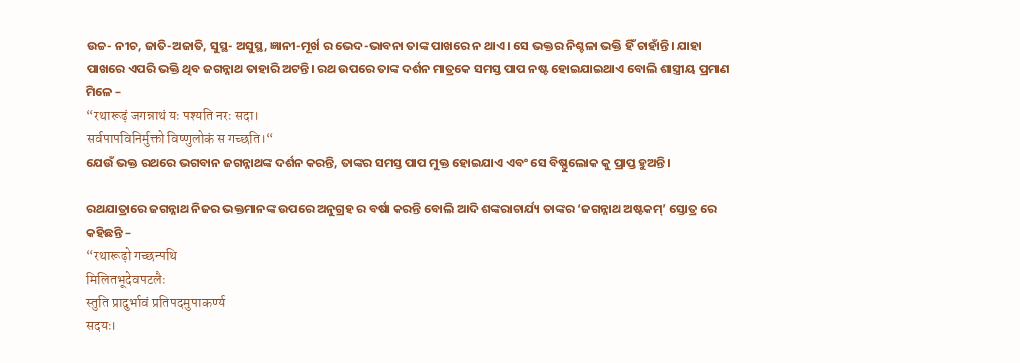ଉଚ୍ଚ- ନୀଚ, ଜାତି-ଅଜାତି, ସୁସ୍ଥ- ଅସୁସ୍ଥ, ଜ୍ଞାନୀ-ମୂର୍ଖ ର ଭେଦ-ଭାବନା ତାଙ୍କ ପାଖରେ ନ ଥାଏ। ସେ ଭକ୍ତର ନିଶ୍ଚଳା ଭକ୍ତି ହିଁ ଚାହାଁନ୍ତି। ଯାହା ପାଖରେ ଏପରି ଭକ୍ତି ଥିବ ଜଗନ୍ନାଥ ତାହାରି ଅଟନ୍ତି। ରଥ ଉପରେ ତାଙ୍କ ଦର୍ଶନ ମାତ୍ରକେ ସମସ୍ତ ପାପ ନଷ୍ଟ ହୋଇଯାଇଥାଏ ବୋଲି ଶାସ୍ତ୍ରୀୟ ପ୍ରମାଣ ମିଳେ –
“रथारूढ़ं जगन्नाथं यः पश्यति नरः सदा।
सर्वपापविनिर्मुक्तो विष्णुलोकं स गच्छति।“
ଯେଉଁ ଭକ୍ତ ରଥରେ ଭଗବାନ ଜଗନ୍ନାଥଙ୍କ ଦର୍ଶନ କରନ୍ତି, ତାଙ୍କର ସମସ୍ତ ପାପ ମୁକ୍ତ ହୋଇଯାଏ ଏବଂ ସେ ବିଷ୍ଣୁଲୋକ କୁ ପ୍ରାପ୍ତ ହୁଅନ୍ତି।

ରଥଯାତ୍ରାରେ ଜଗନ୍ନାଥ ନିଜର ଭକ୍ତମାନଙ୍କ ଉପରେ ଅନୁଗ୍ରହ ର ବର୍ଷା କରନ୍ତି ବୋଲି ଆଦି ଶଙ୍କରାଚାର୍ଯ୍ୟ ତାଙ୍କର ‘ଜଗନ୍ନାଥ ଅଷ୍ଟକମ୍’ ସ୍ତୋତ୍ର ରେ କହିଛନ୍ତି –
“रथारूढ़ो गच्छन्पथि
मिलितभूदेवपटलैः
स्तुति प्रादुर्भावं प्रतिपदमुपाकर्ण्य
सदयः।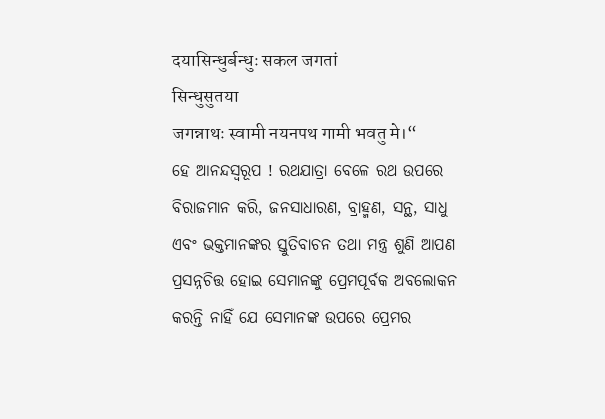दयासिन्धुर्बन्धुः सकल जगतां
सिन्धुसुतया
जगन्नाथः स्वामी नयनपथ गामी भवतु मे।“
ହେ ଆନନ୍ଦସ୍ୱରୂପ ! ରଥଯାତ୍ରା ବେଳେ ରଥ ଉପରେ ବିରାଜମାନ କରି, ଜନସାଧାରଣ, ବ୍ରାହ୍ମଣ, ସନ୍ଥ, ସାଧୁ ଏବଂ ଭକ୍ତମାନଙ୍କର ସ୍ତୁତିବାଚନ ତଥା ମନ୍ତ୍ର ଶୁଣି ଆପଣ ପ୍ରସନ୍ନଚିତ୍ତ ହୋଇ ସେମାନଙ୍କୁ ପ୍ରେମପୂର୍ବକ ଅବଲୋକନ କରନ୍ତି ନାହିଁ ଯେ ସେମାନଙ୍କ ଉପରେ ପ୍ରେମର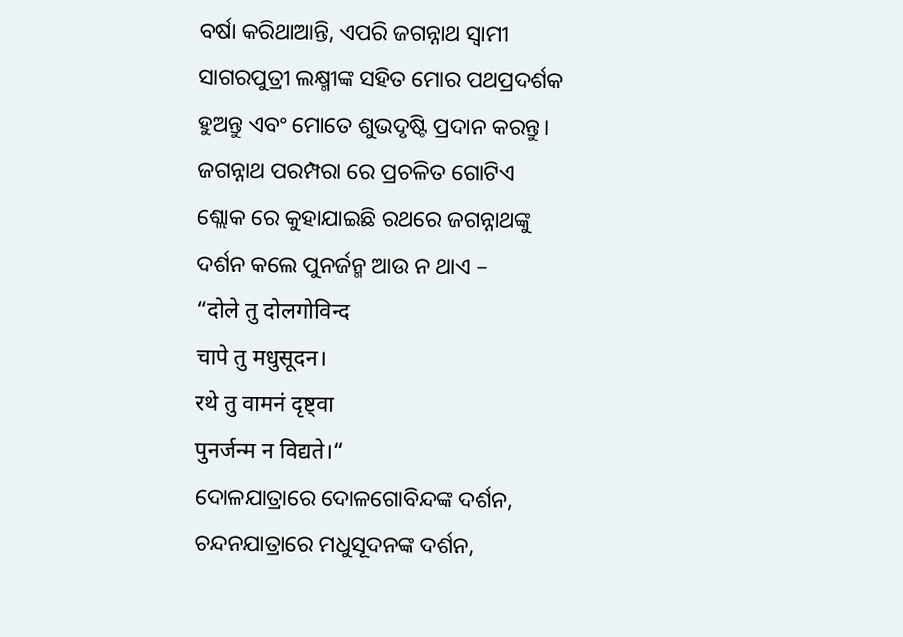ବର୍ଷା କରିଥାଆନ୍ତି, ଏପରି ଜଗନ୍ନାଥ ସ୍ୱାମୀ ସାଗରପୁତ୍ରୀ ଲକ୍ଷ୍ମୀଙ୍କ ସହିତ ମୋର ପଥପ୍ରଦର୍ଶକ ହୁଅନ୍ତୁ ଏବଂ ମୋତେ ଶୁଭଦୃଷ୍ଟି ପ୍ରଦାନ କରନ୍ତୁ। ଜଗନ୍ନାଥ ପରମ୍ପରା ରେ ପ୍ରଚଳିତ ଗୋଟିଏ ଶ୍ଲୋକ ରେ କୁହାଯାଇଛି ରଥରେ ଜଗନ୍ନାଥଙ୍କୁ ଦର୍ଶନ କଲେ ପୁନର୍ଜନ୍ମ ଆଉ ନ ଥାଏ –
“दोले तु दोलगोविन्द
चापे तु मधुसूदन।
रथे तु वामनं दृष्ट्वा
पुनर्जन्म न विद्यते।“
ଦୋଳଯାତ୍ରାରେ ଦୋଳଗୋବିନ୍ଦଙ୍କ ଦର୍ଶନ, ଚନ୍ଦନଯାତ୍ରାରେ ମଧୁସୂଦନଙ୍କ ଦର୍ଶନ,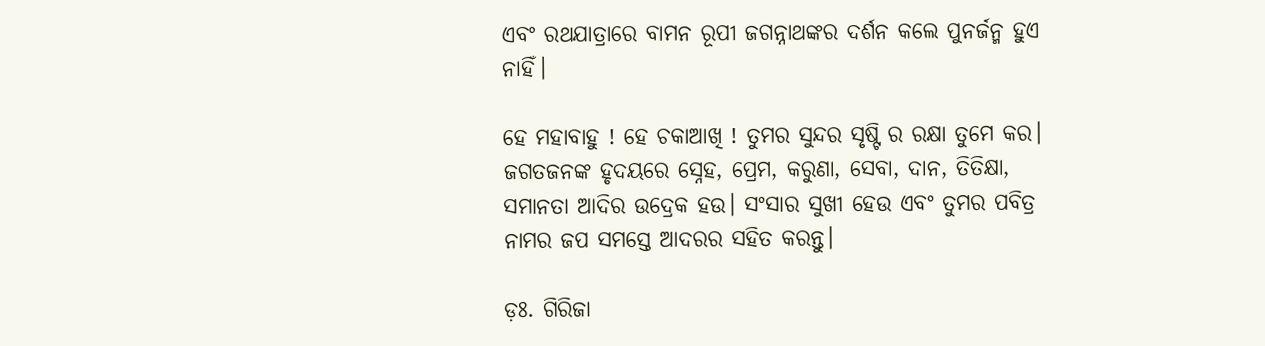ଏବଂ ରଥଯାତ୍ରାରେ ବାମନ ରୂପୀ ଜଗନ୍ନାଥଙ୍କର ଦର୍ଶନ କଲେ ପୁନର୍ଜନ୍ମ ହୁଏ ନାହିଁ।

ହେ ମହାବାହୁ ! ହେ ଚକାଆଖି ! ତୁମର ସୁନ୍ଦର ସୃଷ୍ଟି ର ରକ୍ଷା ତୁମେ କର। ଜଗତଜନଙ୍କ ହୃଦୟରେ ସ୍ନେହ, ପ୍ରେମ, କରୁଣା, ସେବା, ଦାନ, ତିତିକ୍ଷା, ସମାନତା ଆଦିର ଉଦ୍ରେକ ହଉ। ସଂସାର ସୁଖୀ ହେଉ ଏବଂ ତୁମର ପବିତ୍ର ନାମର ଜପ ସମସ୍ତେ ଆଦରର ସହିତ କରନ୍ତୁ।

ଡ଼ଃ. ଗିରିଜା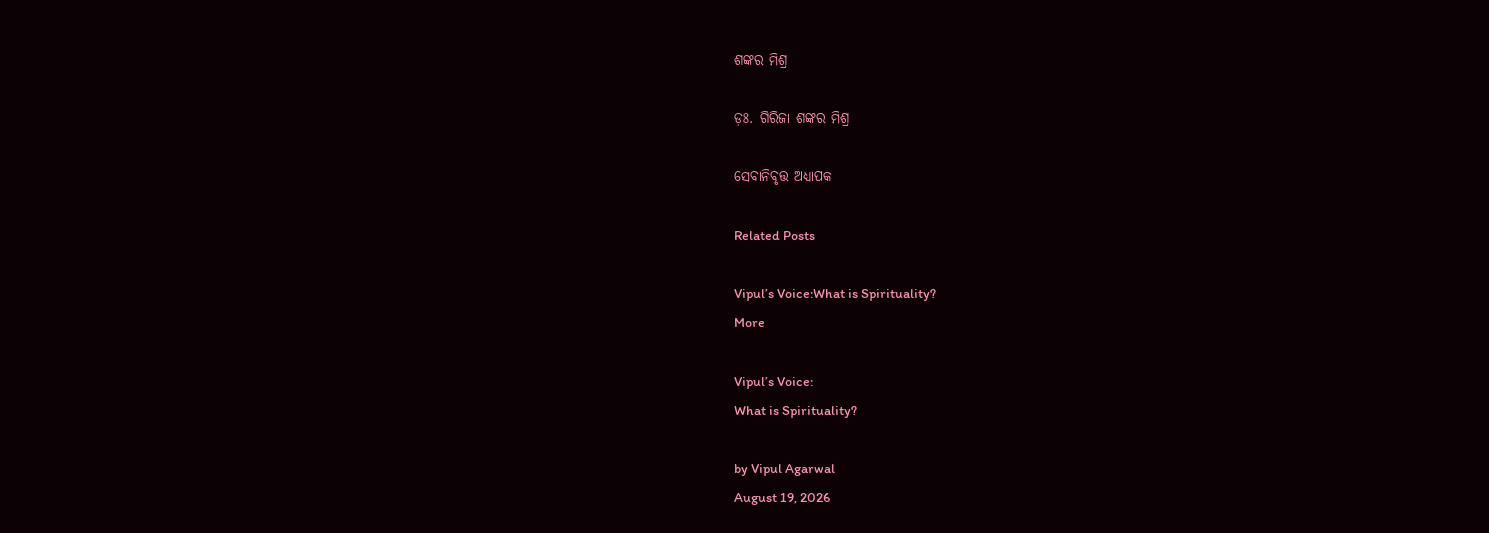ଶଙ୍କର ମିଶ୍ର

ଡ଼ଃ. ଗିରିଜା ଶଙ୍କର ମିଶ୍ର

ସେବାନିବୃତ୍ତ ଅଧ୍ୟାପକ

Related Posts

Vipul’s Voice:What is Spirituality?
More

Vipul’s Voice:
What is Spirituality?

by Vipul Agarwal
August 19, 2026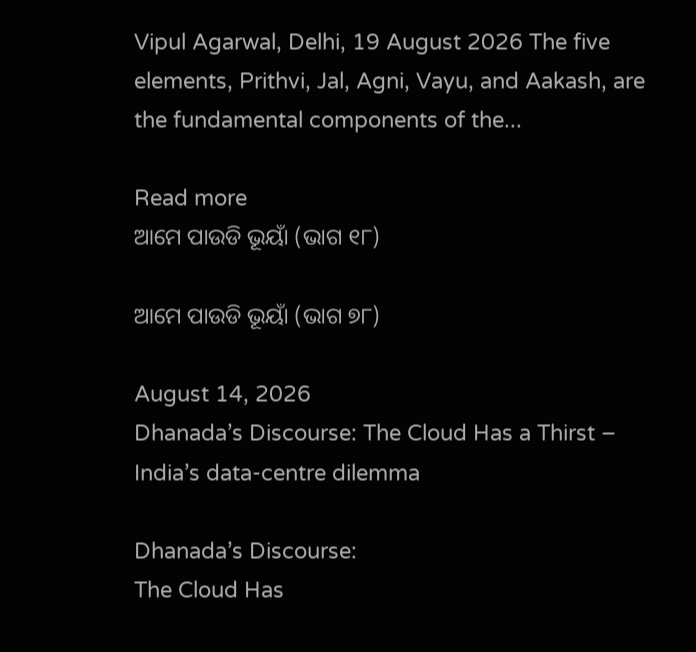Vipul Agarwal, Delhi, 19 August 2026 The five elements, Prithvi, Jal, Agni, Vayu, and Aakash, are the fundamental components of the...

Read more
ଆମେ ପାଉଡି ଭୂୟାଁ (ଭାଗ ୧୮)

ଆମେ ପାଉଡି ଭୂୟାଁ (ଭାଗ ୭୮)

August 14, 2026
Dhanada’s Discourse: The Cloud Has a Thirst – India’s data-centre dilemma

Dhanada’s Discourse:
The Cloud Has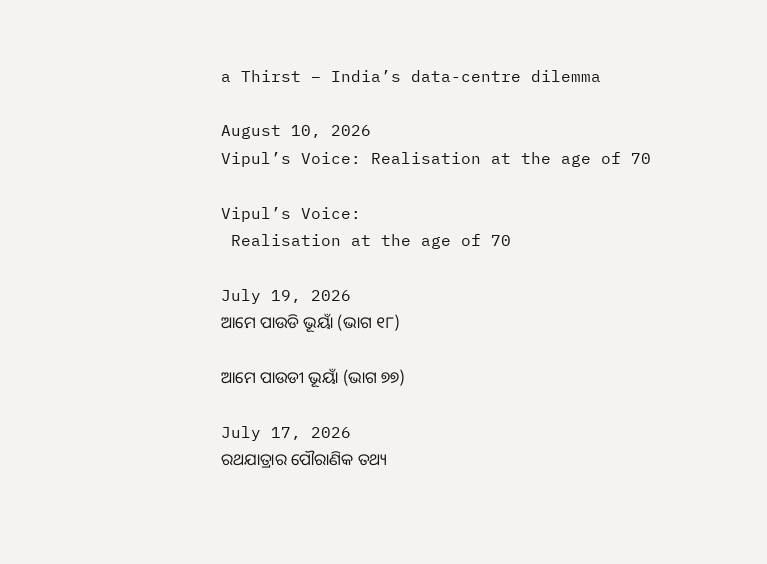a Thirst – India’s data-centre dilemma

August 10, 2026
Vipul’s Voice: Realisation at the age of 70

Vipul’s Voice:
 Realisation at the age of 70

July 19, 2026
ଆମେ ପାଉଡି ଭୂୟାଁ (ଭାଗ ୧୮)

ଆମେ ପାଉଡୀ ଭୂୟାଁ (ଭାଗ ୭୭)

July 17, 2026
ରଥଯାତ୍ରାର ପୌରାଣିକ ତଥ୍ୟ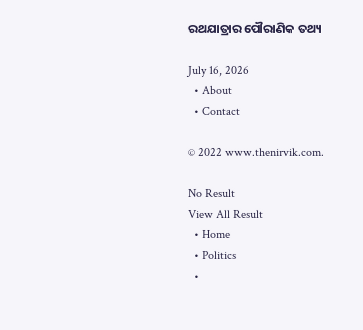ରଥଯାତ୍ରାର ପୌରାଣିକ ତଥ୍ୟ

July 16, 2026
  • About
  • Contact

© 2022 www.thenirvik.com.

No Result
View All Result
  • Home
  • Politics
  •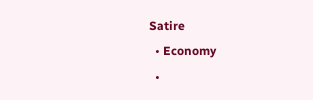Satire
  • Economy
  •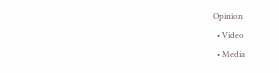Opinion
  • Video
  • Media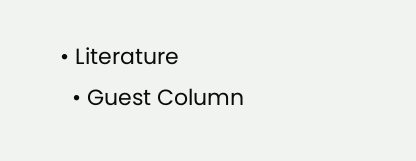• Literature
  • Guest Column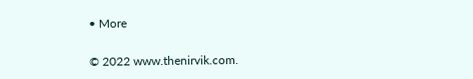• More

© 2022 www.thenirvik.com.